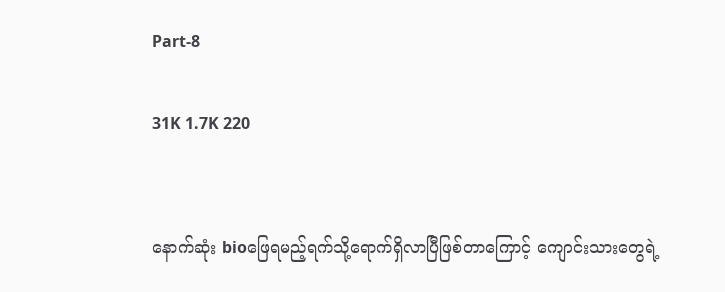Part-8

31K 1.7K 220


နောက်ဆုံး bioဖြေရမည့်ရက်သို့ရောက်ရှိလာပြီဖြစ်တာကြောင့် ကျောင်းသားတွေရဲ့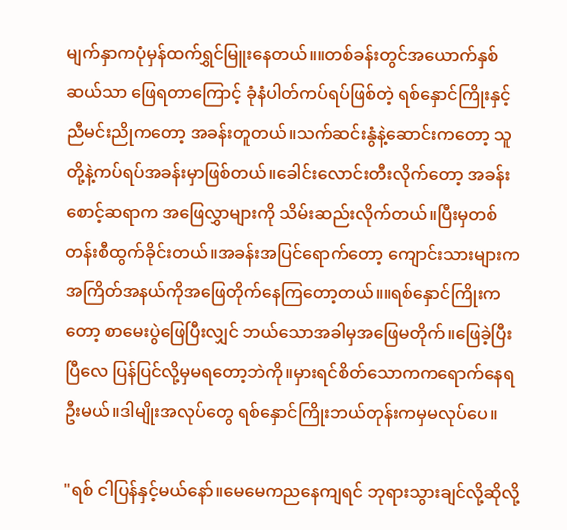မျက်နှာကပုံမှန်ထက်ရွှင်မြူးနေတယ်။။တစ်ခန်းတွင်အယောက်နှစ်ဆယ်သာ ဖြေရတာကြောင့် ခုံနံပါတ်ကပ်ရပ်ဖြစ်တဲ့ ရစ်နှောင်ကြိုးနှင့်ညီမင်းညိုကတော့ အခန်းတူတယ်။သက်ဆင်းနွံနဲ့ဆောင်းကတော့ သူတို့နဲ့ကပ်ရပ်အခန်းမှာဖြစ်တယ်။ခေါင်းလောင်းတီးလိုက်တော့ အခန်းစောင့်ဆရာက အဖြေလွှာများကို သိမ်းဆည်းလိုက်တယ်။ပြီးမှတစ်တန်းစီထွက်ခိုင်းတယ်။အခန်းအပြင်ရောက်တော့ ကျောင်းသားများက အကြိတ်အနယ်ကိုအဖြေတိုက်နေကြတော့တယ်။။ရစ်နှောင်ကြိုးကတော့ စာမေးပွဲဖြေပြီးလျှင် ဘယ်သောအခါမှအဖြေမတိုက်။ဖြေခဲ့ပြီးပြီလေ ပြန်ပြင်လို့မှမရတော့ဘဲကို။မှားရင်စိတ်သောကကရောက်နေရဦးမယ်။ဒါမျိုးအလုပ်တွေ ရစ်နှောင်ကြိုးဘယ်တုန်းကမှမလုပ်ပေ။

"ရစ် ငါပြန်နှင့်မယ်နော်။မေမေကညနေကျရင် ဘုရားသွားချင်လို့ဆိုလို့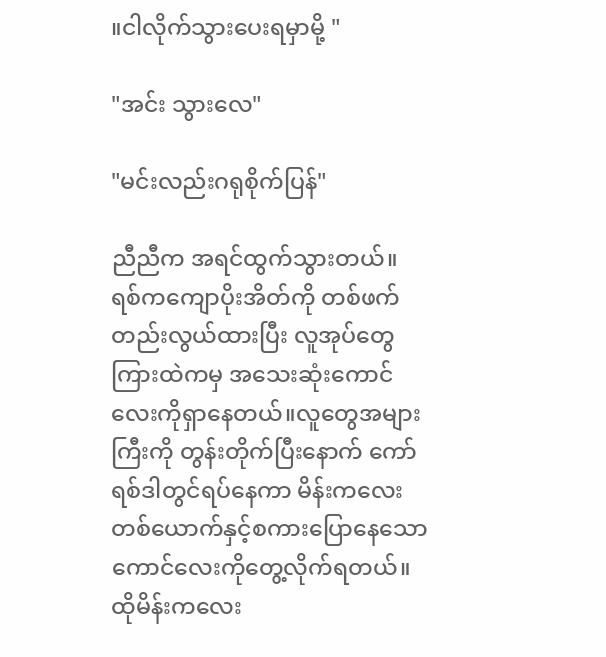။ငါလိုက်သွားပေးရမှာမို့ "

"အင်း သွားလေ"

"မင်းလည်းဂရုစိုက်ပြန်"

ညီညီက အရင်ထွက်သွားတယ်။ရစ်ကကျောပိုးအိတ်ကို တစ်ဖက်တည်းလွယ်ထားပြီး လူအုပ်တွေကြားထဲကမှ အသေးဆုံးကောင်လေးကိုရှာနေတယ်။လူတွေအများကြီးကို တွန်းတိုက်ပြီးနောက် ကော်ရစ်ဒါတွင်ရပ်နေကာ မိန်းကလေးတစ်ယောက်နှင့်စကားပြောနေသော ကောင်လေးကိုတွေ့လိုက်ရတယ်။ထိုမိန်းကလေး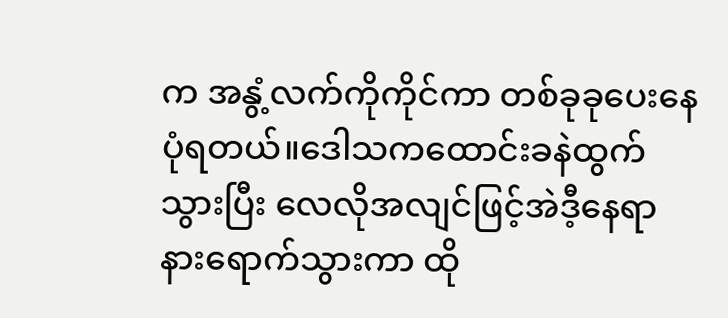က အနွံ့လက်ကိုကိုင်ကာ တစ်ခုခုပေးနေပုံရတယ်။ဒေါသကထောင်းခနဲထွက်သွားပြီး လေလိုအလျင်ဖြင့်အဲဒီ့နေရာနားရောက်သွားကာ ထို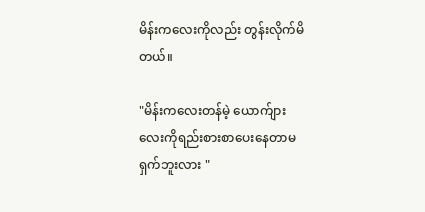မိန်းကလေးကိုလည်း တွန်းလိုက်မိတယ်။

"မိန်းကလေးတန်မဲ့ ယောက်ျားလေးကိုရည်းစားစာပေးနေတာမရှက်ဘူးလား "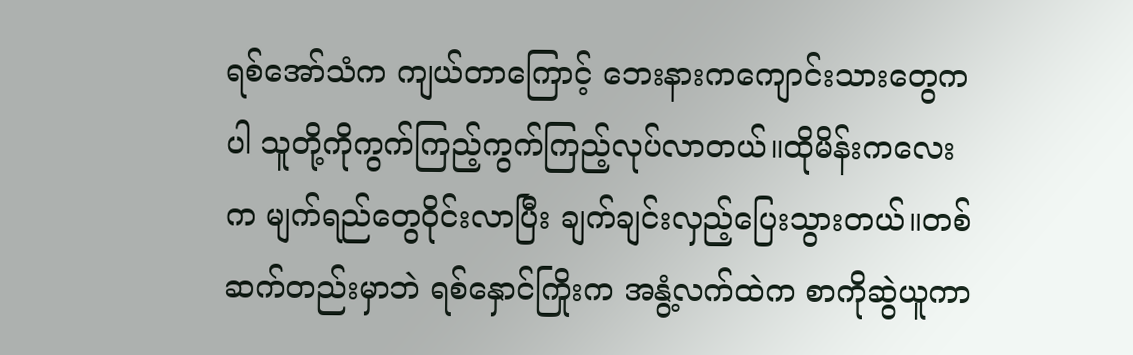ရစ်အော်သံက ကျယ်တာကြောင့် ဘေးနားကကျောင်းသားတွေကပါ သူတို့ကိုကွက်ကြည့်ကွက်ကြည့်လုပ်လာတယ်။ထိုမိန်းကလေးက မျက်ရည်တွေဝိုင်းလာပြီး ချက်ချင်းလှည့်ပြေးသွားတယ်။တစ်ဆက်တည်းမှာဘဲ ရစ်နှောင်ကြိုးက အနွံ့လက်ထဲက စာကိုဆွဲယူကာ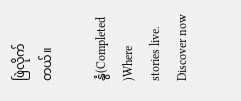ဖြဲလိုက်တယ်။

နွံ(Completed )Where stories live. Discover now